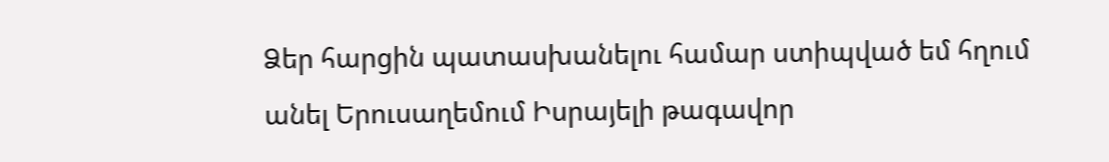Ձեր հարցին պատասխանելու համար ստիպված եմ հղում անել Երուսաղեմում Իսրայելի թագավոր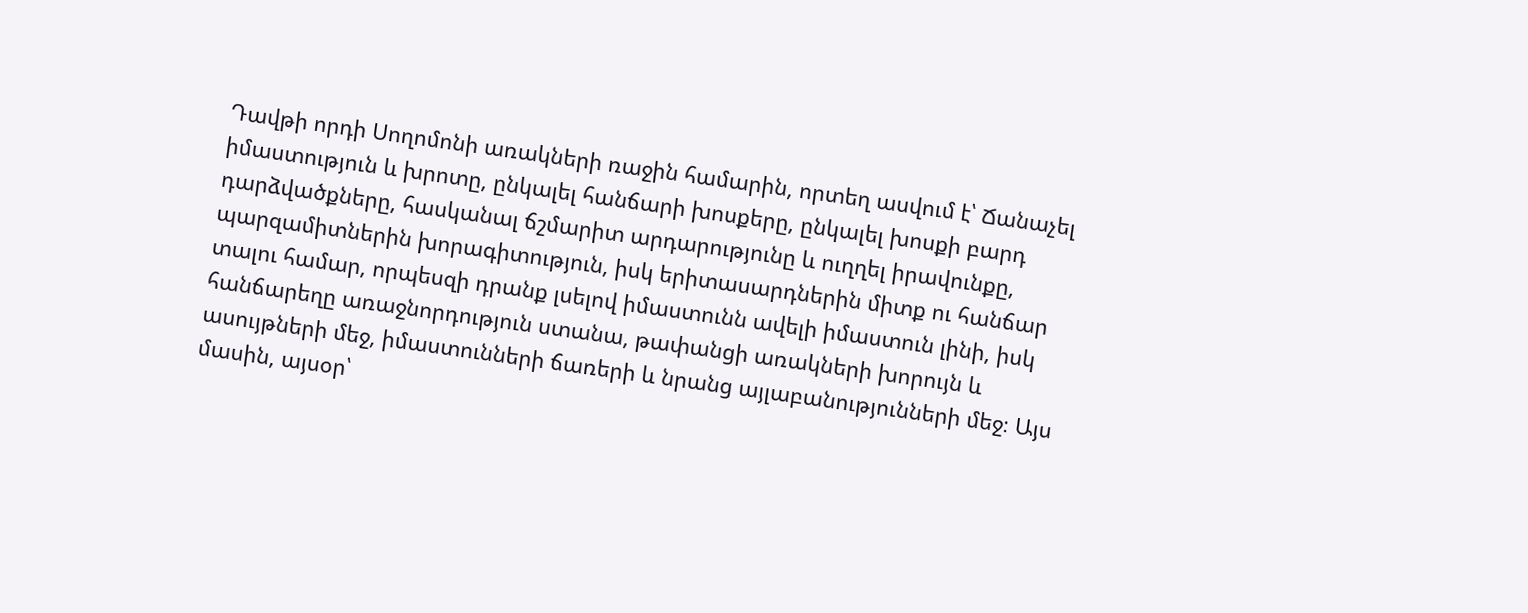Դավթի որդի Սողոմոնի առակների ռաջին համարին, որտեղ ասվում է՝ Ճանաչել իմաստություն և խրոտը, ընկալել հանճարի խոսքերը, ընկալել խոսքի բարդ դարձվածքները, հասկանալ ճշմարիտ արդարությունը և ուղղել իրավունքը, պարզամիտներին խորագիտություն, իսկ երիտասարդներին միտք ու հանճար տալու համար, որպեսզի դրանք լսելով իմաստունն ավելի իմաստուն լինի, իսկ հանճարեղը առաջնորդություն ստանա, թափանցի առակների խորույն և ասույթների մեջ, իմաստունների ճառերի և նրանց այլաբանությունների մեջ։ Այս մասին, այսօր՝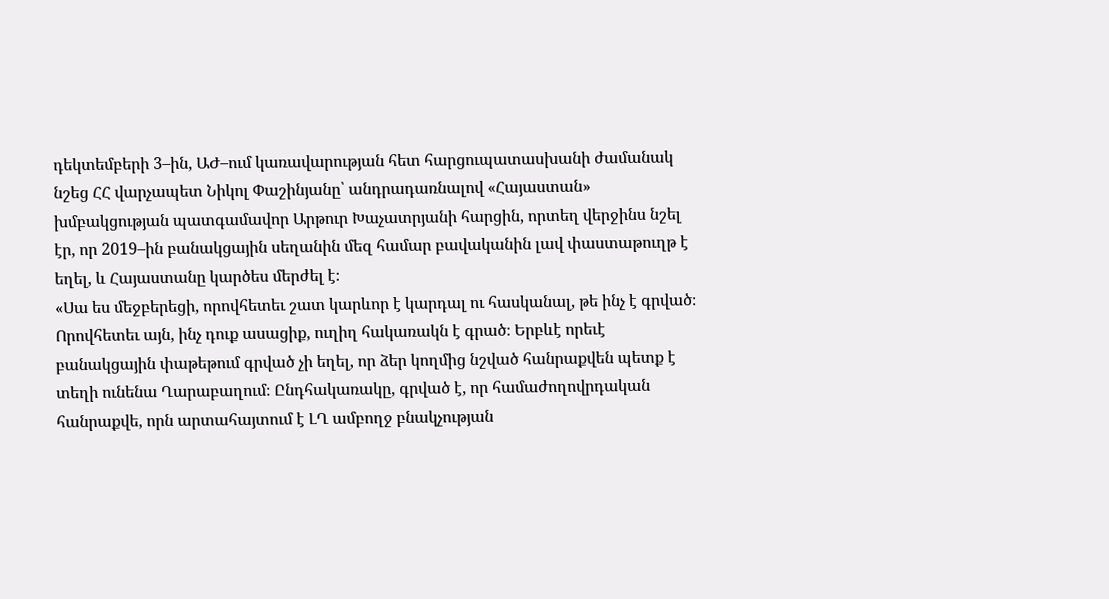դեկտեմբերի 3–ին, ԱԺ–ում կառավարության հետ հարցուպատասխանի ժամանակ նշեց ՀՀ վարչապետ Նիկոլ Փաշինյանը՝ անդրադառնալով «Հայաստան» խմբակցության պատգամավոր Արթուր Խաչատրյանի հարցին, որտեղ վերջինս նշել էր, որ 2019–ին բանակցային սեղանին մեզ համար բավականին լավ փաստաթուղթ է եղել, և Հայաստանը կարծես մերժել է։
«Սա ես մեջբերեցի, որովհետեւ շատ կարևոր է կարդալ ու հասկանալ, թե ինչ է գրված։ Որովհետեւ այն, ինչ դուք ասացիք, ուղիղ հակառակն է գրած։ Երբևէ որեւէ բանակցային փաթեթում գրված չի եղել, որ ձեր կողմից նշված հանրաքվեն պետք է տեղի ունենա Ղարաբաղում։ Ընդհակառակը, գրված է, որ համաժողովրդական հանրաքվե, որն արտահայտում է ԼՂ ամբողջ բնակչության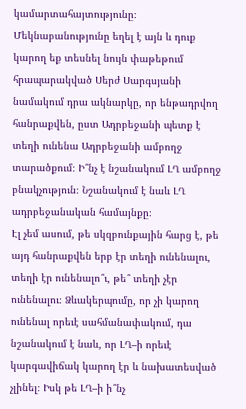կամարտահայտությունը։ Մեկնաբանությունը եղել է այն և դուք կարող եք տեսնել նույն փաթեթում հրապարակված Սերժ Սարգսյանի նամակում դրա ակնարկը, որ ենթադրվող հանրաքվեն, ըստ Ադրբեջանի պետք է տեղի ունենա Ադրբեջանի ամբողջ տարածքում։ Ի՞նչ է նշանակում ԼՂ ամբողջ բնակչություն։ Նշանակում է նաև ԼՂ ադրբեջանական համայնքը։
Էլ չեմ ասում, թե սկզբունքային հարց է, թե այդ հանրաքվեն երբ էր տեղի ունենալու, տեղի էր ունենալո՞ւ, թե՞ տեղի չէր ունենալու։ Ձևակերպումը, որ չի կարող ունենալ որեւէ սահմանափակում, դա նշանակում է նաև, որ ԼՂ–ի որեւէ կարգավիճակ կարող էր և նախատեսված չլինել։ Իսկ թե ԼՂ–ի ի՞նչ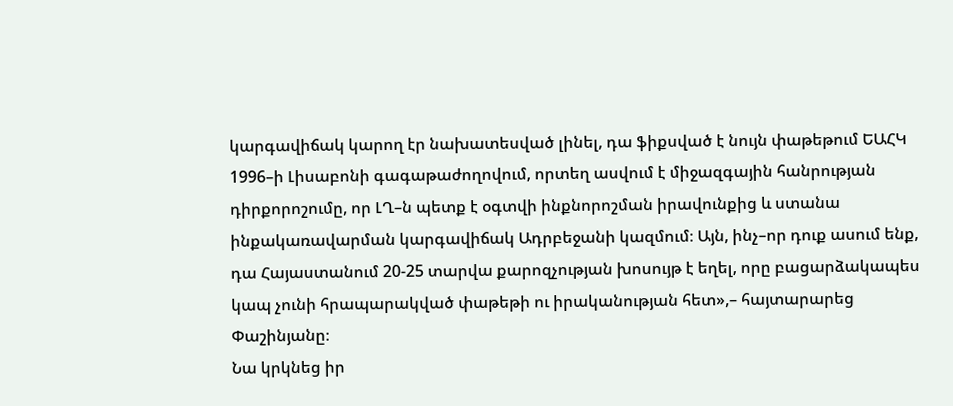կարգավիճակ կարող էր նախատեսված լինել, դա ֆիքսված է նույն փաթեթում ԵԱՀԿ 1996–ի Լիսաբոնի գագաթաժողովում, որտեղ ասվում է միջազգային հանրության դիրքորոշումը, որ ԼՂ–ն պետք է օգտվի ինքնորոշման իրավունքից և ստանա ինքակառավարման կարգավիճակ Ադրբեջանի կազմում։ Այն, ինչ–որ դուք ասում ենք, դա Հայաստանում 20-25 տարվա քարոզչության խոսույթ է եղել, որը բացարձակապես կապ չունի հրապարակված փաթեթի ու իրականության հետ»,– հայտարարեց Փաշինյանը։
Նա կրկնեց իր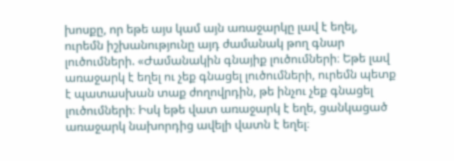խոսքը, որ եթե այս կամ այն առաջարկը լավ է եղել, ուրեմն իշխանությունը այդ ժամանակ թող գնար լուծումների. «Ժամանակին գնայիք լուծումների։ Եթե լավ առաջարկ է եղել ու չեք գնացել լուծումների, ուրեմն պետք է պատասխան տաք ժողովրդին, թե ինչու չեք գնացել լուծումների։ Իսկ եթե վատ առաջարկ է եղե, ցանկացած առաջարկ նախորդից ավելի վատն է եղել։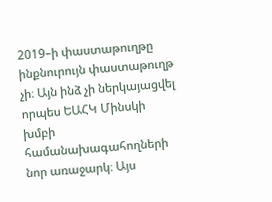2019–ի փաստաթուղթը ինքնուրույն փաստաթուղթ չի։ Այն ինձ չի ներկայացվել որպես ԵԱՀԿ Մինսկի խմբի համանախագահողների նոր առաջարկ։ Այս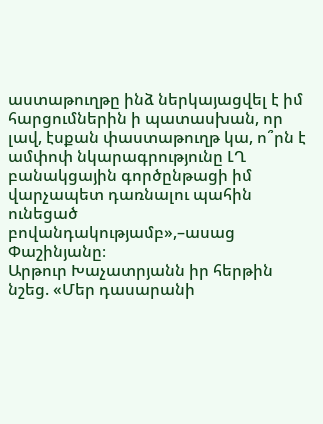աստաթուղթը ինձ ներկայացվել է իմ հարցումներին ի պատասխան, որ լավ, էսքան փաստաթուղթ կա, ո՞րն է ամփոփ նկարագրությունը ԼՂ բանակցային գործընթացի իմ վարչապետ դառնալու պահին ունեցած բովանդակությամբ»,–ասաց Փաշինյանը։
Արթուր Խաչատրյանն իր հերթին նշեց. «Մեր դասարանի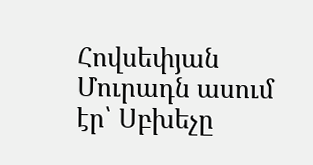Հովսեփյան Մուրադն ասում էր՝ Սբխեչը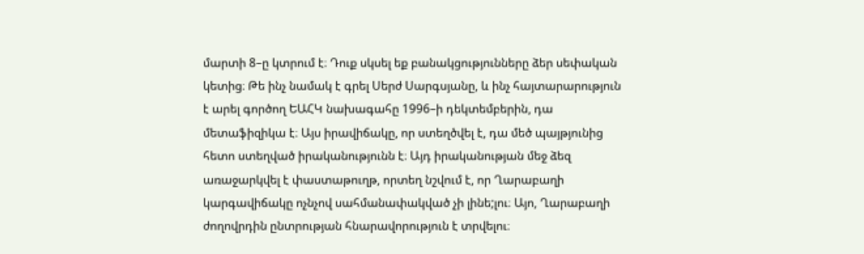մարտի 8–ը կտրում է։ Դուք սկսել եք բանակցությունները ձեր սեփական կետից։ Թե ինչ նամակ է գրել Սերժ Սարգսյանը, և ինչ հայտարարություն է արել գործող ԵԱՀԿ նախագահը 1996–ի դեկտեմբերին, դա մետաֆիզիկա է։ Այս իրավիճակը, որ ստեղծվել է, դա մեծ պայթյունից հետո ստեղված իրականությունն է։ Այդ իրականության մեջ ձեզ առաջարկվել է փաստաթուղթ, որտեղ նշվում է, որ Ղարաբաղի կարգավիճակը ոչնչով սահմանափակված չի լինե;լու։ Այո, Ղարաբաղի ժողովրդին ընտրության հնարավորություն է տրվելու։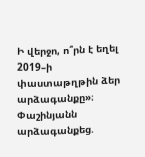Ի վերջո, ո՞րն է եղել 2019–ի փաստաթղթին ձեր արձագանքը»։
Փաշինյանն արձագանքեց.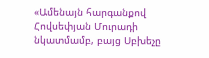«Ամենայն հարգանքով Հովսեփյան Մուրադի նկատմամբ, բայց Սբխեչը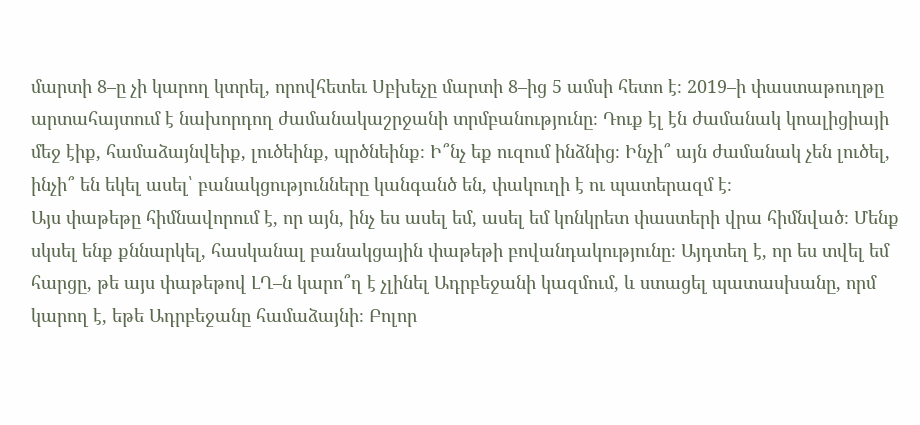մարտի 8–ը չի կարող կտրել, որովհետեւ Սբխեչը մարտի 8–ից 5 ամսի հետո է։ 2019–ի փաստաթուղթը արտահայտում է նախորդող ժամանակաշրջանի տրմբանությունը։ Դուք էլ էն ժամանակ կոալիցիայի մեջ էիք, համաձայնվեիք, լուծեինք, պրծնեինք։ Ի՞նչ եք ուզում ինձնից։ Ինչի՞ այն ժամանակ չեն լուծել, ինչի՞ են եկել ասել՝ բանակցությունները կանգանծ են, փակուղի է ու պատերազմ է։
Այս փաթեթը հիմնավորում է, որ այն, ինչ ես ասել եմ, ասել եմ կոնկրետ փաստերի վրա հիմնված։ Մենք սկսել ենք քննարկել, հասկանալ բանակցային փաթեթի բովանդակությունը։ Այդտեղ է, որ ես տվել եմ հարցը, թե այս փաթեթով ԼՂ–ն կարո՞ղ է չլինել Ադրբեջանի կազմում, և ստացել պատասխանը, որմ կարող է, եթե Ադրբեջանը համաձայնի։ Բոլոր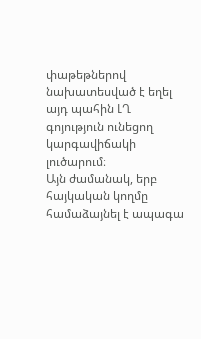փաթեթներով նախատեսված է եղել այդ պահին ԼՂ գոյություն ունեցող կարգավիճակի լուծարում։
Այն ժամանակ, երբ հայկական կողմը համաձայնել է ապագա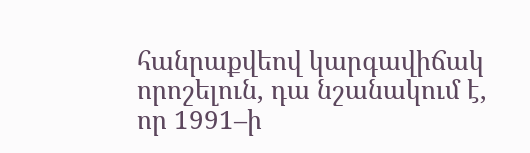հանրաքվեով կարգավիճակ որոշելուն, դա նշանակում է, որ 1991–ի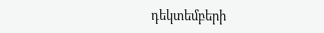դեկտեմբերի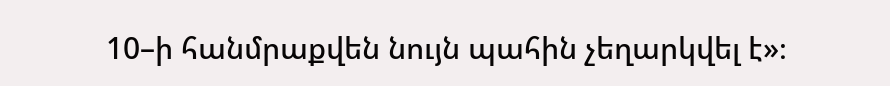10–ի հանմրաքվեն նույն պահին չեղարկվել է»։